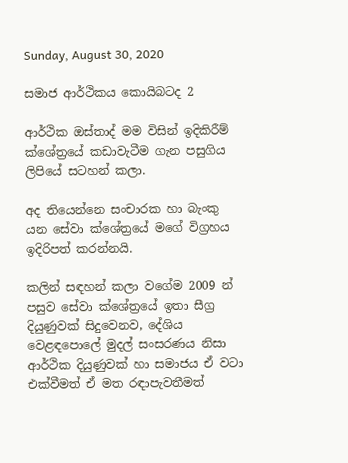Sunday, August 30, 2020

සමාජ ආර්ථිකය කොයිබටද 2

ආර්ථික ඔස්තාද් මම විසින් ඉදිකිරීම් ක්ශේත්‍රයේ කඩාවැටීම ගැන පසුගිය ලිපියේ සටහන් කලා.

අද තියෙන්නෙ සංචාරක හා බැංකු යන සේවා ක්ශේත්‍රයේ මගේ විග්‍රහය ඉදිරිපත් කරන්නයි.

කලින් සඳහන් කලා වගේම 2009 න් පසුව සේවා ක්ශේත්‍රයේ ඉතා සීග්‍ර දියුණුවක් සිදුවෙනව, දේශිය වෙළඳපොලේ මුදල් සංසරණය නිසා ආර්ථික දියුණුවක් හා සමාජය ඒ වටා එක්වීමත් ඒ මත රඳාපැවතීමත්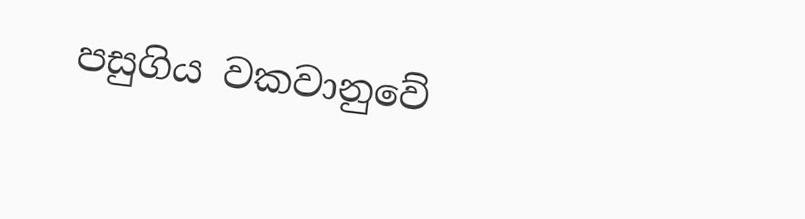පසුගිය වකවානුවේ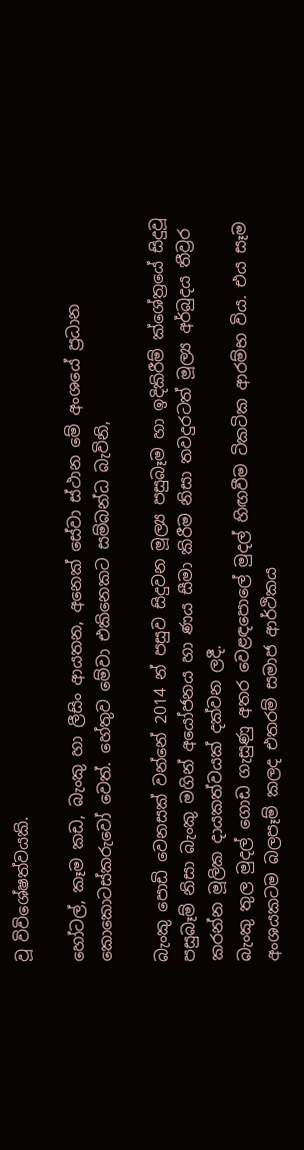වූ විවිශේෂත්වයකි.

හෝටල්, කෑම කඩ, බැංකු හා ලීසිං ආයතන, අනෙක් සේවා ස්ථාන මේ අංශයේ ප්‍රධාන කොකොටස්කරුවෝ වෙත්. හේතුව මේවා එකිනෙකට සම්බන්ධ බැවිනි,

බැංකු පොඩි වෙනසක් වන්නේ 2014 න් පසුව සිදුවන මූල්‍ය පසුබෑම හා ඉදිකිරීම් ක්ශේත්‍රයේ සිදුවූ පසුබෑම් නිසා බැංකු මගින් අයෝජනය හා ණය සීමා කිරීම නිසා තවදුරටත් මූල්‍ය අර්බුදය තීව්‍රර කරන්න මූලික දායකත්වයක් දක්වන ලදී.
බැංකු තුල මුදල් ගොඩ ගැසුණු අතර වෙළඳපොලේ මුදල් හිඟවීම ටිකටික ආරම්භ විය. එය සෑම අංශයකටම බලපෑම් කලද එතරම් සමාජ ආර්ථිකය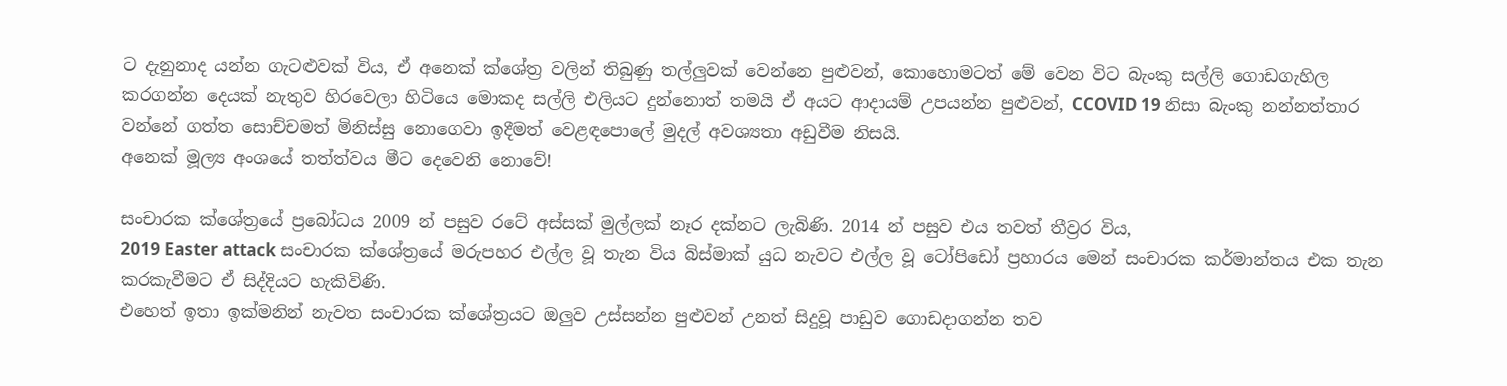ට දැනුනාද යන්න ගැටළුවක් විය, ඒ අනෙක් ක්ශේත්‍ර වලින් තිබුණු තල්ලුවක් වෙන්නෙ පුළුවන්, කොහොමටත් මේ වෙන විට බැංකු සල්ලි ගොඩගැහිල කරගන්න දෙයක් නැතුව හිරවෙලා හිටියෙ මොකද සල්ලි එලියට දුන්නොත් තමයි ඒ අයට ආදායම් උපයන්න පුළුවන්, CCOVID 19 නිසා බැංකු නන්නත්තාර වන්නේ ගත්ත සොච්චමත් මිනිස්සු නොගෙවා ඉදීමත් වෙළඳපොලේ මුදල් අවශ්‍යතා අඩුවීම නිසයි.
අනෙක් මූල්‍ය අංශයේ තත්ත්වය මීට දෙවෙනි නොවේ!

සංචාරක ක්ශේත්‍රයේ ප්‍රබෝධය 2009 න් පසුව රටේ අස්සක් මුල්ලක් නෑර දක්නට ලැබිණි. 2014 න් පසුව එය තවත් තීව්‍රර විය,
2019 Easter attack සංචාරක ක්ශේත්‍රයේ මරුපහර එල්ල වූ තැන විය බිස්මාක් යුධ නැවට එල්ල වූ ටෝපිඩෝ ප්‍රහාරය මෙන් සංචාරක කර්මාන්තය එක තැන කරකැවීමට ඒ සිද්දියට හැකිවිණි.
එහෙත් ඉතා ඉක්මනින් නැවත සංචාරක ක්ශේත්‍රයට ඔලුව උස්සන්න පුළුවන් උනත් සිදුවූ පාඩුව ගොඩදාගන්න තව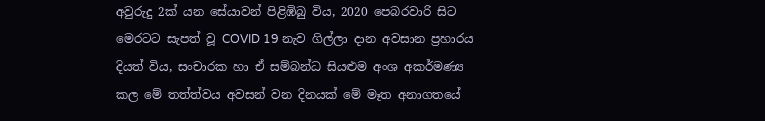අවුරුදු 2ක් යන සේයාවන් පිළිඹිබු විය, 2020 පෙබරවාරි සිට මෙරටට සැපත් වූ COVID 19 නැව ගිල්ලා දාන අවසාන ප්‍රහාරය දියත් විය, සංචාරක හා ඒ සම්බන්ධ සියළුම අංශ අකර්මණ්‍ය කල මේ තත්ත්වය අවසන් වන දිනයක් මේ මෑත අනාගතයේ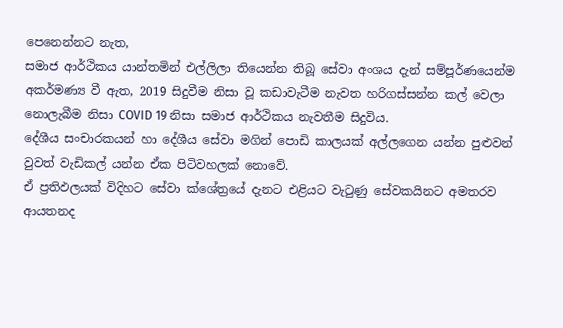පෙනෙන්නට නැත,
සමාජ ආර්ථිකය යාන්තමින් එල්ලිලා තියෙන්න තිබූ සේවා අංශය දැන් සම්පූර්ණයෙන්ම අකර්මණ්‍ය වී ඇත, 2019 සිදුවීම නිසා වූ කඩාවැටීම නැවත හරිගස්සන්න කල් වෙලා නොලැබීම නිසා COVID 19 නිසා සමාජ ආර්ථිකය නැවතීම සිදුවිය.
දේශීය සංචාරකයන් හා දේශීය සේවා මගින් පොඩි කාලයක් අල්ලගෙන යන්න පුළුවන් වුවත් වැඩිකල් යන්න ඒක පිටිවහලක් නොවේ.
ඒ ප්‍රතිඵලයක් විදිහට සේවා ක්ශේත්‍රයේ දැනට එළියට වැටුණු සේවකයිනට අමතරව ආයතනද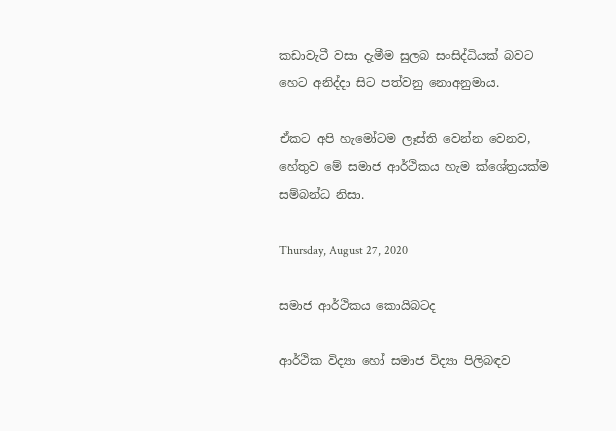කඩාවැටී වසා දැමීම සුලබ සංසිද්ධියක් බවට හෙට අනිද්දා සිට පත්වනු නොඅනුමාය.

ඒකට අපි හැමෝටම ලෑස්ති වෙන්න වෙනව,  හේතුව මේ සමාජ ආර්ථිකය හැම ක්ශේත්‍රයක්ම සම්බන්ධ නිසා.

Thursday, August 27, 2020

සමාජ ආර්ථිකය කොයිබටද

ආර්ථික විද්‍යා හෝ සමාජ විද්‍යා පිලිබඳව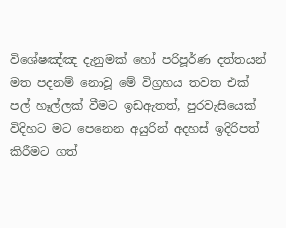විශේෂඤ්ඤ දැනුමක් හෝ පරිපූර්ණ දත්තයන් මත පදනම් නොවූ මේ විග්‍රහය තවත එක් පල් හෑල්ලක් වීමට ඉඩඇතත්, පුරවැසියෙක් විදිහට මට පෙනෙන අයුරින් අදහස් ඉදිරිපත් කිරීමට ගත්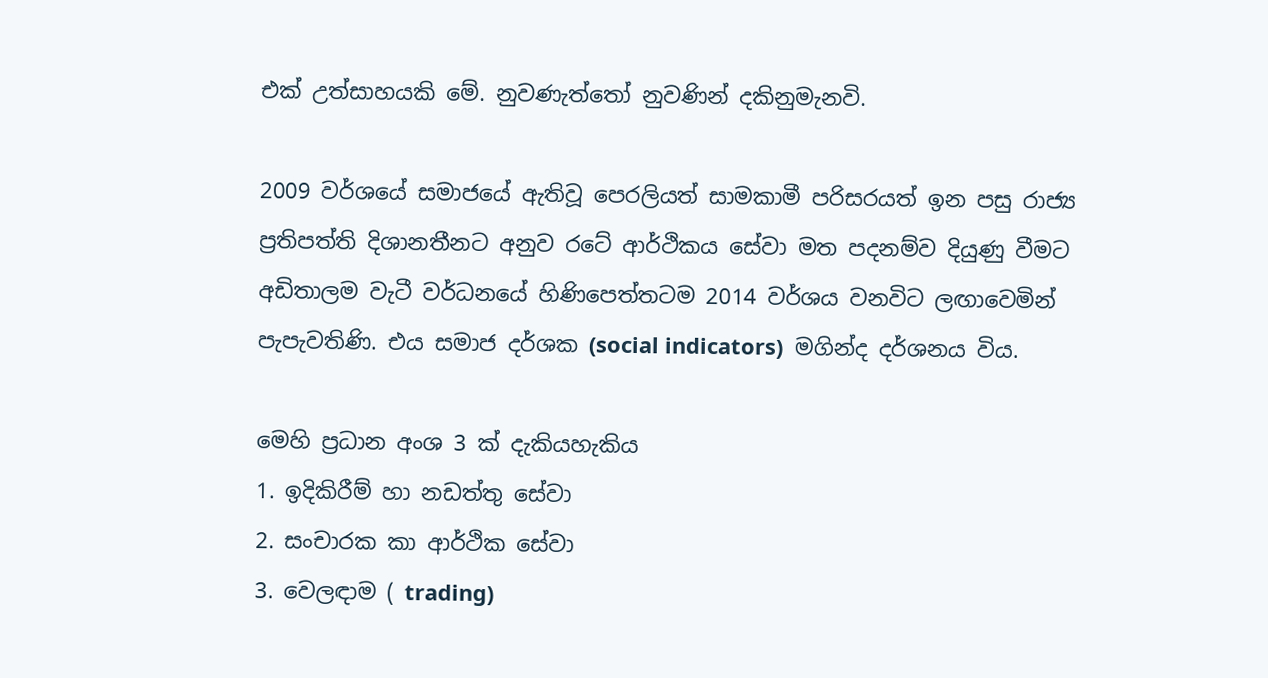එක් උත්සාහයකි මේ. නුවණැත්තෝ නුවණින් දකිනුමැනවි.

2009 වර්ශයේ සමාජයේ ඇතිවූ පෙරලියත් සාමකාමී පරිසරයත් ඉන පසු රාජ්‍ය ප්‍රතිපත්ති දිශානතීනට අනුව රටේ ආර්ථිකය සේවා මත පදනම්ව දියුණු වීමට අඩිතාලම වැටී වර්ධනයේ හිණිපෙත්තටම 2014 වර්ශය වනවිට ලඟාවෙමින් පැපැවතිණි. එය සමාජ දර්ශක (social indicators)  මගින්ද දර්ශනය විය.

මෙහි ප්‍රධාන අංශ 3 ක් දැකියහැකිය
1. ඉදිකිරීම් හා නඩත්තු සේවා
2. සංචාරක කා ආර්ථික සේවා
3. වෙලඳාම ( trading)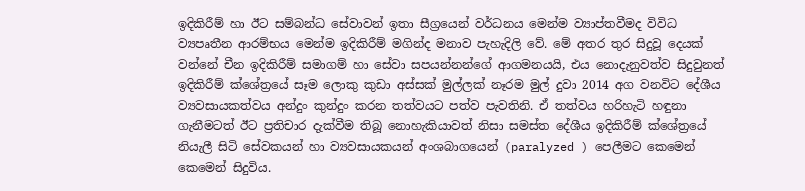ඉදිකිරීම් හා ඊට සම්බන්ධ සේවාවන් ඉතා සීග්‍රයෙන් වර්ධනය මෙන්ම ව්‍යාප්තවීමද විවිධ ව්‍යපෘතීන ආරම්භය මෙන්ම ඉදිකිරීම් මගින්ද මනාව පැහැදිලි වේ. මේ අතර තුර සිදුවූ දෙයක් වන්නේ චීන ඉදිකිරීම් සමාගම් හා සේවා සපයන්නන්ගේ ආගමනයයි, එය නොදැනුවත්ව සිදුවුනත් ඉදිකිරීම් ක්ශේත්‍රයේ සෑම ලොකු කුඩා අස්සක් මුල්ලක් නෑරම මුල් දුවා 2014 අග වනවිට දේශීය ව්‍යවසායකත්වය අන්දුං කුන්දුං කරන තත්වයට පත්ව පැවතිනි. ඒ තත්වය හරිහැටි හඳුනා ගැනීමටත් ඊට ප්‍රතිචාර දැක්වීම තිබූ නොහැකියාවත් නිසා සමස්ත දේශීය ඉදිකිරීම් ක්ශේත්‍රයේ නියැලී සිටි සේවකයන් හා ව්‍යවසායකයන් අංශබාගයෙන් (paralyzed ) පෙලීමට කෙමෙන් කෙමෙන් සිදුවිය.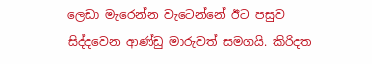ලෙඩා මැරෙන්න වැටෙන්නේ ඊට පසුව සිද්දවෙන ආණ්ඩු මාරුවත් සමගයි. කිරිදත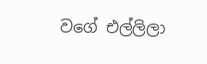වගේ එල්ලිලා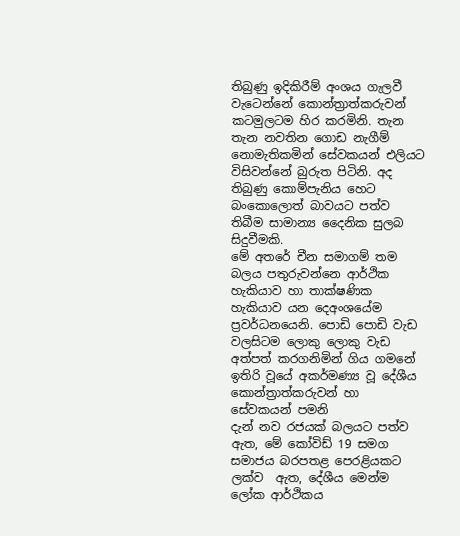තිබුණු ඉදිකිරීම් අංශය ගැලවී වැටෙන්නේ කොන්ත්‍රාත්කරුවන් කටමුලටම හිර කරමිනි. තැන තැන නවතින ගොඩ නැගීම් නොමැතිකමින් සේවකයන් එලියට විසිවන්නේ බුරුත පිටිනි. අද තිබුණු කොම්පැනිය හෙට බංකොලොත් බාවයට පත්ව තිබීම සාමාන්‍ය දෛනික සුලබ සිදුවීමකි.
මේ අතරේ චීන සමාගම් තම බලය පතුරුවන්නෙ ආර්ථික හැකියාව හා තාක්ෂණික හැකියාව යන දෙඅංශයේම ප්‍රවර්ධනයෙනි. පොඩි පොඩි වැඩ වලසිටම ලොකු ලොකු වැඩ අත්පත් කරගනිමින් ගිය ගමනේ ඉතිරි වූයේ අකර්මණ්‍ය වූ දේශීය කොන්ත්‍රාත්කරුවන් හා සේවකයන් පමනි
දැන් නව රජයක් බලයට පත්ව ඇත, මේ කෝවිඩ් 19 සමග සමාජය බරපතළ පෙරළියකට ලක්ව  ඇත, දේශීය මෙන්ම ලෝක ආර්ථිකය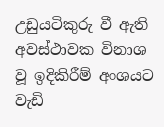උඩුයටිකුරු වී ඇති අවස්ථාවක විනාශ  වූ ඉදිකිරීම් අංශයට වැඩි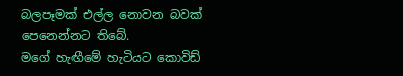බලපෑමක් එල්ල නොවන බවක් පෙනෙන්නට තිබේ.
මගේ හැඟීමේ හැටියට කොවිඩ්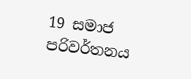19 සමාජ පරිවර්තනය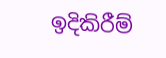ඉදිකිරීම්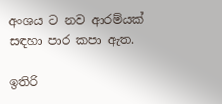අංශය ට නව ආරම්යක් සඳහා පාර කපා ඇත.

ඉතිරි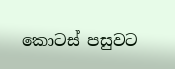කොටස් පසුවට